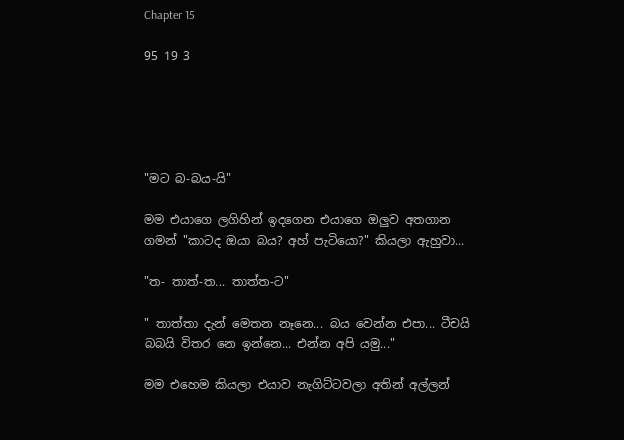Chapter 15

95 19 3





"මට බ-බය-යි"

මම එයාගෙ ලගිහින් ඉදගෙන එයාගෙ ඔලුව අතගාන ගමන් "කාටද ඔයා බය? අහ් පැටියො?" කියලා ඇහුවා...

"ත- තාත්-ත... තාත්ත-ට"

" තාත්තා දැන් මෙතන නෑනෙ... බය වෙන්න එපා... ටීචයි බබයි විතර නෙ ඉන්නෙ... එන්න අපි යමු..."

මම එහෙම කියලා එයාව නැගිට්ටවලා අතින් අල්ලන්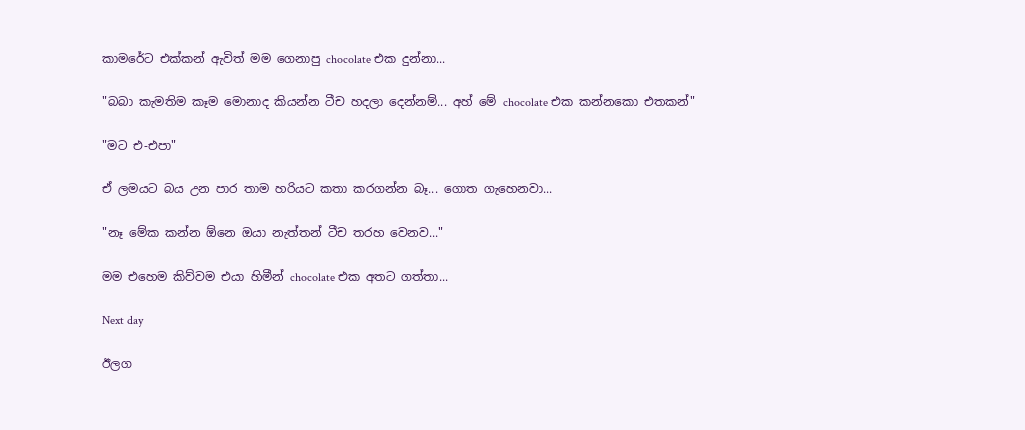කාමරේට එක්කන් ඇවිත් මම ගෙනාපු chocolate එක දුන්නා...

"බබා කැමතිම කෑම මොනාද කියන්න ටීච හදලා දෙන්නම්... අහ් මේ chocolate එක කන්නකො එතකන්"

"මට එ-එපා"

ඒ ලමයට බය උන පාර තාම හරියට කතා කරගන්න බෑ... ගොත ගැහෙනවා...

"නෑ මේක කන්න ඕනෙ ඔයා නැත්තන් ටීච තරහ වෙනව..."

මම එහෙම කිව්වම එයා හිමීන් chocolate එක අතට ගත්තා...

Next day

ඊලග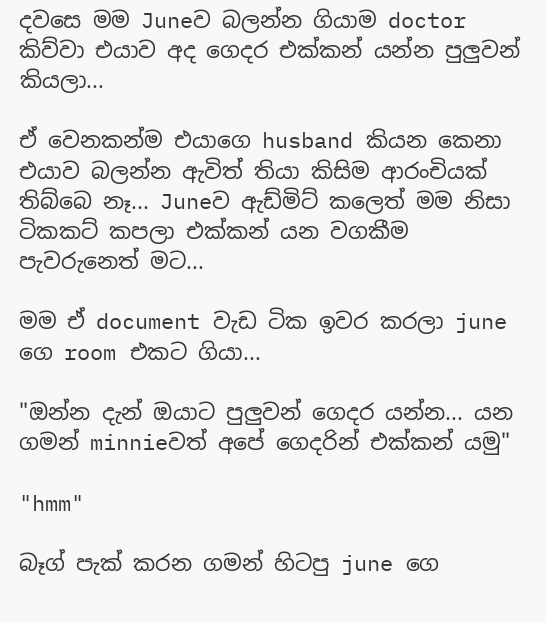දවසෙ මම Juneව බලන්න ගියාම doctor කිව්වා එයාව අද ගෙදර එක්කන් යන්න පුලුවන් කියලා...

ඒ වෙනකන්ම එයාගෙ husband කියන කෙනා එයාව බලන්න ඇවිත් තියා කිසිම ආරංචියක් තිබ්බෙ නෑ... Juneව ඇඩ්මිට් කලෙත් මම නිසා ටිකකට් කපලා එක්කන් යන වගකීම පැවරුනෙත් මට...

මම ඒ document වැඩ ටික ඉවර කරලා june ගෙ room එකට ගියා...

"ඔන්න දැන් ඔයාට පුලුවන් ගෙදර යන්න... යන ගමන් minnieවත් අපේ ගෙදරින් එක්කන් යමු"

"hmm"

බෑග් පැක් කරන ගමන් හිටපු june ගෙ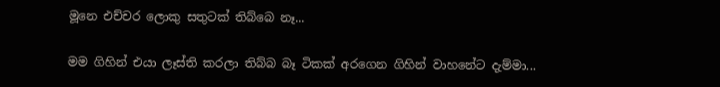මූනෙ එච්චර ලොකු සතුටක් තිබ්බෙ නෑ...

මම ගිහින් එයා ලෑස්ති කරලා තිබ්බ බෑ ටිකක් අරගෙන ගිහින් වාහනේට දැම්මා...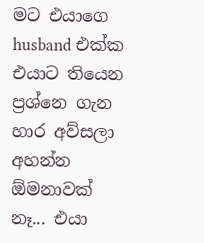මට එයාගෙ husband එක්ක එයාට තියෙන ප්‍රශ්නෙ ගැන හාර අව්සලා අහන්න ඕමනාවක් නෑ... එයා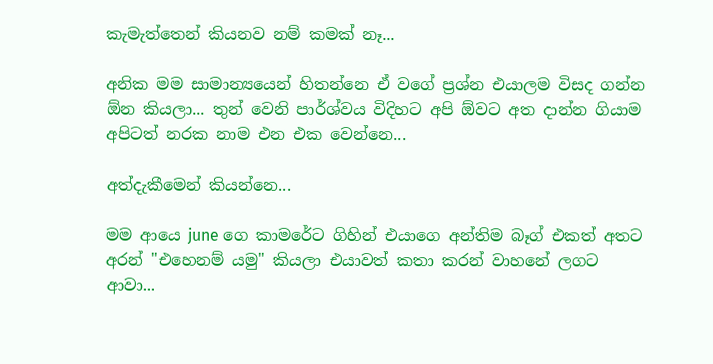කැමැත්තෙන් කියනව නම් කමක් නෑ...

අනික මම සාමාන්‍යයෙන් හිතන්නෙ ඒ වගේ ප්‍රශ්න එයාලම විසද ගන්න ඕන කියලා... තුන් වෙනි පාර්ශ්වය විදිහට අපි ඕවට අත දාන්න ගියාම අපිටත් නරක නාම එන එක වෙන්නෙ...

අත්දැකීමෙන් කියන්නෙ...

මම ආයෙ june ගෙ කාමරේට ගිහින් එයාගෙ අන්තිම බෑග් එකත් අතට අරන් "එහෙනම් යමු" කියලා එයාවත් කතා කරන් වාහනේ ලගට ආවා...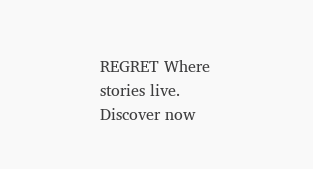REGRET Where stories live. Discover now